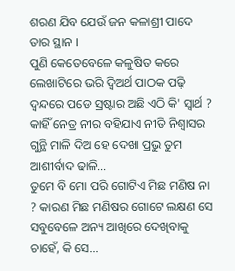ଶରଣ ଯିବ ଯେଉଁ ଜନ କଳାଶ୍ରୀ ପାଦେ ତାର ସ୍ଥାନ ।
ପୁଣି କେତେବେଳେ କଳୁଷିତ କରେ ଲେଖାଟିରେ ଭରି ଦ୍ୱିଅର୍ଥ ପାଠକ ପଢ଼ି ଦ୍ୱନ୍ଦରେ ପଡେ ସ୍ରଷ୍ଟାର ଅଛି ଏଠି କି' ସ୍ଵାର୍ଥ ?
କାହିଁ ନେତ୍ର ନୀର ବହିଯାଏ ନୀତି ନିଶ୍ୱାସର ଗୁନ୍ଥି ମାଳି ଦିଅ ହେ ଦେଖା ପ୍ରଭୁ ତୁମ ଆଶୀର୍ବାଦ ଢାଳି...
ତୁମେ ବି ମୋ ପରି ଗୋଟିଏ ମିଛ ମଣିଷ ନା ? କାରଣ ମିଛ ମଣିଷର ଗୋଟେ ଲକ୍ଷଣ ସେ ସବୁବେଳେ ଅନ୍ୟ ଆଖିରେ ଦେଖିବାକୁ ଚାହେଁ, କି ସେ...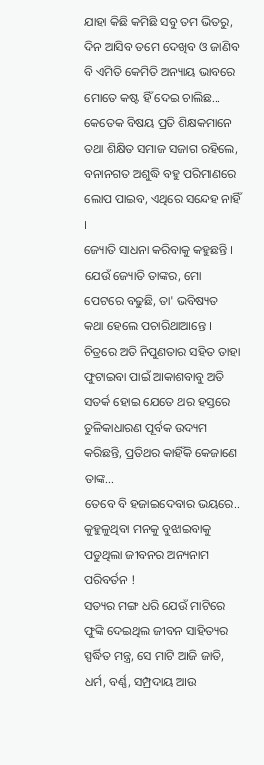ଯାହା କିଛି କମିଛି ସବୁ ତମ ଭିତରୁ, ଦିନ ଆସିବ ତମେ ଦେଖିବ ଓ ଜାଣିବ ବି ଏମିତି କେମିତି ଅନ୍ୟାୟ ଭାବରେ ମୋତେ କଷ୍ଟ ହିଁ ଦେଇ ଚାଲିଛ...
କେତେକ ବିଷୟ ପ୍ରତି ଶିକ୍ଷକମାନେ ତଥା ଶିକ୍ଷିତ ସମାଜ ସଜାଗ ରହିଲେ, ବନାନଗତ ଅଶୁଦ୍ଧି ବହୁ ପରିମାଣରେ ଲୋପ ପାଇବ, ଏଥିରେ ସନ୍ଦେହ ନାହିଁ ।
ଜ୍ୟୋତି ସାଧନା କରିବାକୁ କହୁଛନ୍ତି । ଯେଉଁ ଜ୍ୟୋତି ତାଙ୍କର, ମୋ ପେଟରେ ବଢୁଛି, ତା' ଭବିଷ୍ୟତ କଥା ହେଲେ ପଚାରିଥାଆନ୍ତେ ।
ଚିତ୍ରରେ ଅତି ନିପୁଣତାର ସହିତ ତାହା ଫୁଟାଇବା ପାଇଁ ଆକାଶବାବୁ ଅତି ସତର୍କ ହୋଇ ଯେତେ ଥର ହସ୍ତରେ ତୁଳିକାଧାରଣ ପୂର୍ବକ ଉଦ୍ୟମ କରିଛନ୍ତି, ପ୍ରତିଥର କାହିଁକି କେଜାଣେ ତାଙ୍କ...
ତେବେ ବି ହଜାଇଦେବାର ଭୟରେ.. କୁହୁଳୁଥିବା ମନକୁ ବୁଝାଇବାକୁ ପଡୁଥିଲା ଜୀବନର ଅନ୍ୟନାମ ପରିବର୍ତନ !
ସତ୍ୟର ମଙ୍ଗ ଧରି ଯେଉଁ ମାଟିରେ ଫୁଙ୍କି ଦେଇଥିଲ ଜୀବନ ସାହିତ୍ୟର ସ୍ପର୍ଦ୍ଧିତ ମନ୍ତ୍ର, ସେ ମାଟି ଆଜି ଜାତି, ଧର୍ମ, ବର୍ଣ୍ଣ, ସମ୍ପ୍ରଦାୟ ଆଉ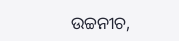ଉଚ୍ଚନୀଚ,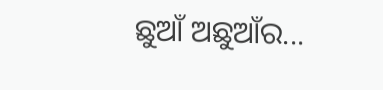ଛୁଆଁ ଅଛୁଆଁର...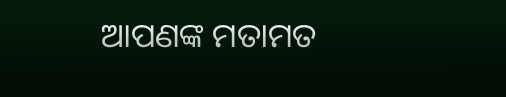ଆପଣଙ୍କ ମତାମତ